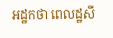អដ្ឋកថា ពេលដ្ឋសី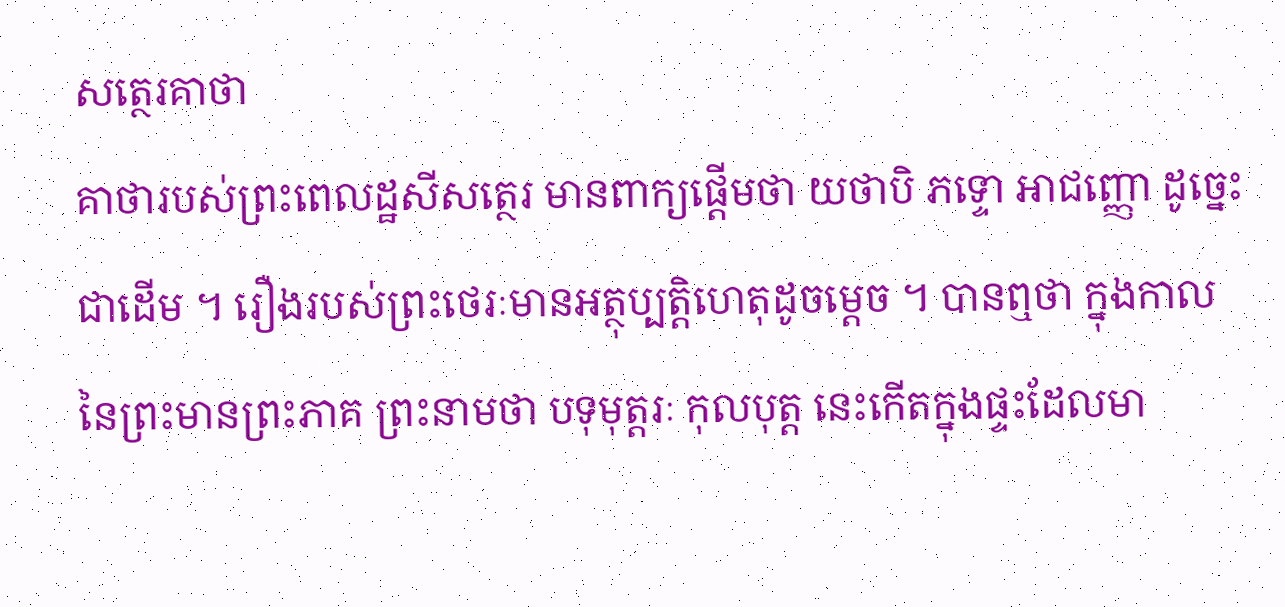សត្ថេរគាថា
គាថារបស់ព្រះពេលដ្ឋសីសត្ថេរ មានពាក្យផ្តើមថា យថាបិ ភទ្ទោ អាជញ្ញោ ដូច្នេះជាដើម ។ រឿងរបស់ព្រះថេរៈមានអត្ថុប្បត្តិហេតុដូចម្តេច ។ បានឮថា ក្នុងកាលនៃព្រះមានព្រះភាគ ព្រះនាមថា បទុមុត្តរៈ កុលបុត្ត នេះកើតក្នុងផ្ទះដែលមា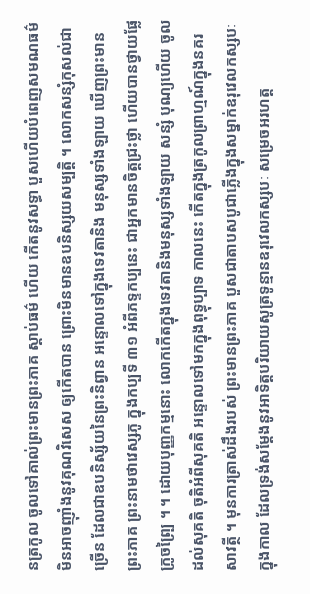នត្រកូល ចូលទៅគាល់ព្រះមានព្រះភាគ ស្តាប់ធម៌ ហើយ កើតនូវសទ្ធា បួសហើយបំពេញសមណធម៌ មិនអាចញ៉ាំងនូវគុណវិសេស ឲ្យកើតបាន ព្រោះមិនមានឧបនិស្សយសម្បត្តិ ។ លោកសន្សំកុសល់ជាច្រើន ដែលជាឧបនិស្ស័យនៃព្រះនិព្វាន អន្ទោលទៅក្នុងទេវតានិង មនុស្សទាំងឡាយ ឃើញព្រះមានព្រះភាគ ព្រះនាមថាវេស្សភូ ក្នុងកប្បទី ៣១ អំពីភទ្ទកប្បនេះ ជាអ្នកមានចិត្តជ្រះថ្លា ហើយបានថ្វាយផ្លែក្រូចព្ប្រៃ ។ ។ ដោយបុញ្ញកម្មនោះ លោកកើតក្នុងទេវតានិងមនុស្សទាំងឡាយ សន្សំ បុណ្យហើយ ចូលដល់សុគតិ ចុតិអំពីសុគតិ អន្ទោលទៅមកក្នុងពុទ្ធុប្បាទ កាលនេះ កើតក្នុងត្រកូលព្រាហ្មណ៍ក្នុងនគរសាវត្ថី ។ មុនការត្រាស់ដឹងរបស់ ព្រះមានព្រះភាគ បួសជាតាបសបូជាភ្លើងក្នុងសម្នាក់ឧរុវេលកស្សបៈ ក្នុងកាល ដែលទ្រង់សម្តែងនូវអាទិត្តបរិយាយសូត្រទូន្មានឧរុវេលកស្សបៈ សម្រេចអរហត្ត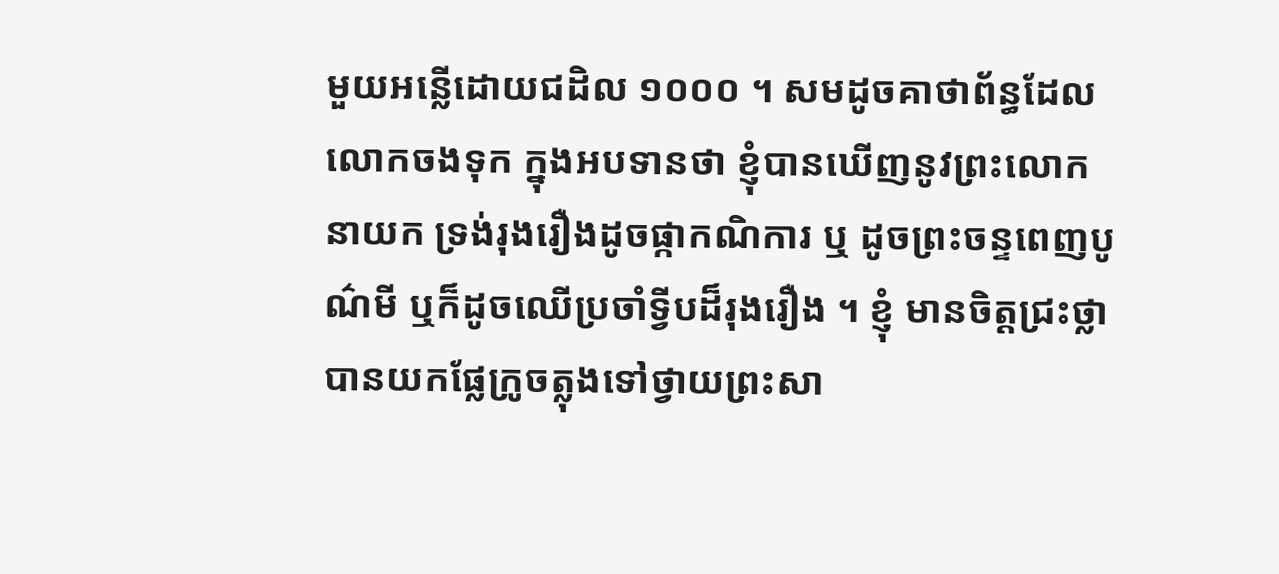មួយអន្លើដោយជដិល ១០០០ ។ សមដូចគាថាព័ន្ធដែលលោកចងទុក ក្នុងអបទានថា ខ្ញុំបានឃើញនូវព្រះលោកនាយក ទ្រង់រុងរឿងដូចផ្កាកណិការ ឬ ដូចព្រះចន្ទពេញបូណ៌មី ឬក៏ដូចឈើប្រចាំទ្វីបដ៏រុងរឿង ។ ខ្ញុំ មានចិត្តជ្រះថ្លា បានយកផ្លែក្រូចត្លុងទៅថ្វាយព្រះសា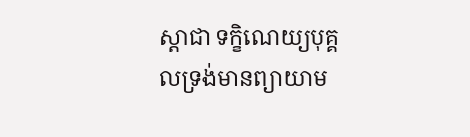ស្តាជា ទក្ខិណេយ្យបុគ្គលទ្រង់មានព្យាយាម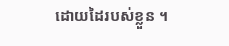ដោយដៃរបស់ខ្លួន ។